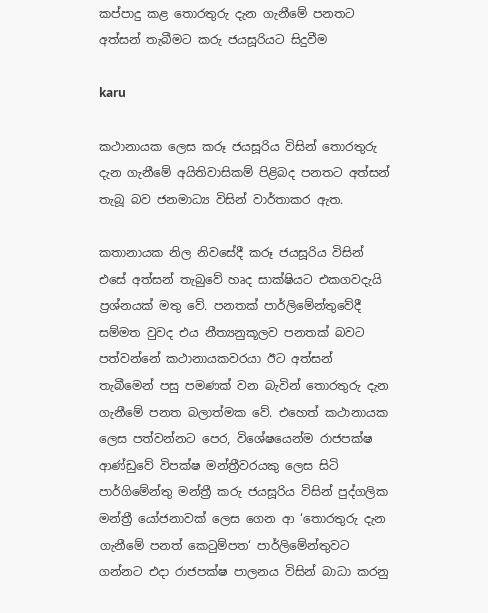කප්පාදු කළ තොරතුරු දැන ගැනීමේ පනතට අත්සන් තැබීමට කරු ජයසූරියට සිදුවීම

karu

කථානායක ලෙස කරූ ජයසූරිය විසින් තොරතුරු දැන ගැනීමේ අයිතිවාසිකම් පිළිබද පනතට අත්සන් තැබූ බව ජනමාධ්‍ය විසින් වාර්තාකර ඇත.

කතානායක නිල නිවසේදී කරූ ජයසූරිය විසින් එසේ අත්සන් තැබුවේ හෘද සාක්ෂියට එකගවදැයි ප්‍රශ්නයක් මතු වේ. පනතක් පාර්ලිමේන්තුවේදී සම්මත වුවද එය නීත්‍යනුකූලව පනතක් බවට පත්වන්නේ කථානායකවරයා ඊට අත්සන් තැබීමෙන් පසු පමණක් වන බැවින් තොරතුරු දැන ගැනීමේ පනත බලාත්මක වේ. එහෙත් කථානායක ලෙස පත්වන්නට පෙර, විශේෂයෙන්ම රාජපක්ෂ ආණ්ඩුවේ විපක්ෂ මන්ත්‍රීවරයකු ලෙස සිටි පාර්ගිමේන්තු මන්ත්‍රී කරු ජයසූරිය විසින් පුද්ගලික මන්ත්‍රී යෝජනාවක් ලෙස ගෙන ආ ‘තොරතුරු දැන ගැනීමේ පනත් කෙටුම්පත‘ පාර්ලිමේන්තුවට ගන්නට එදා රාජපක්ෂ පාලනය විසින් බාධා කරනු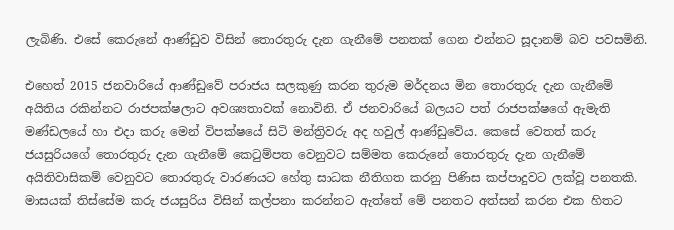ලැබිණි. එසේ කෙරුනේ ආණ්ඩුව විසින් තොරතුරු දැන ගැනීමේ පනතක් ගෙන එන්නට සූදානම් බව පවසමිනි.

එහෙත් 2015 ජනවාරියේ ආණ්ඩුවේ පරාජය සලකුණු කරන තුරුම මර්දනය මින තොරතුරු දැන ගැනීමේ අයිතිය රකින්නට රාජපක්ෂලාට අවශ්‍යතාවක් නොවිනි. ඒ ජනවාරියේ බලයට පත් රාජපක්ෂගේ ඇමැති මණ්ඩලයේ හා එදා කරු මෙන් විපක්ෂයේ සිටි මන්ත්‍රිවරු අද හවුල් ආණ්ඩුවේය. කෙසේ වෙතත් කරු ජයසුරියගේ තොරතුරු දැන ගැනීමේ කෙටුම්පත වෙනුවට සම්මත කෙරුනේ තොරතුරු දැන ගැනීමේ අයිතිවාසිකම් වෙනුවට තොරතුරු වාරණයට හේතු සාධක නීතිගත කරනු පිණිස කප්පාදුවට ලක්වූ පනතකි. මාසයක් තිස්සේම කරු ජයසුරිය විසින් කල්පනා කරන්නට ඇත්තේ මේ පනතට අත්සන් කරන එක හිතට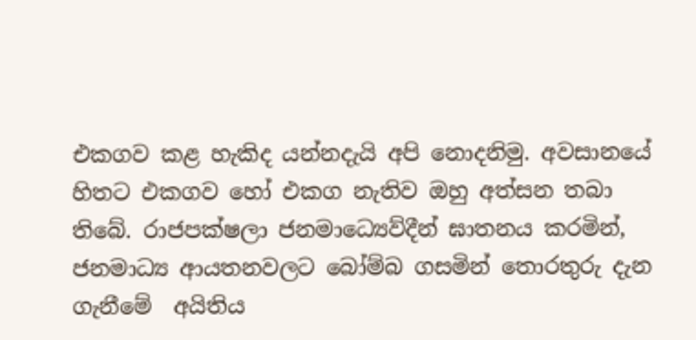එකගව කළ හැකිද යන්නදැයි අපි නොදනිමු. අවසානයේ හිතට එකගව හෝ එකග නැතිව ඔහු අත්සන තබා තිබේ. රාජපක්ෂලා ජනමාධ්‍යෙව්දීන් ඝාතනය කරමින්, ජනමාධ්‍ය ආයතනවලට බෝම්බ ගසමින් තොරතුරු දැන ගැනීමේ  අයිතිය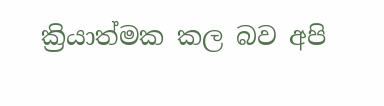ක්‍රියාත්මක කල බව අපි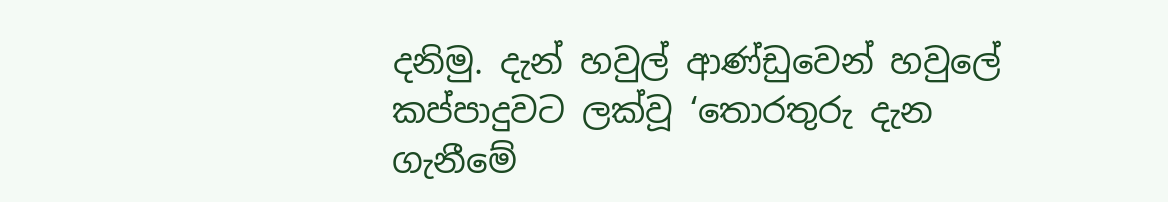දනිමු. දැන් හවුල් ආණ්ඩුවෙන් හවුලේ කප්පාදුවට ලක්වූ ‘තොරතුරු දැන ගැනීමේ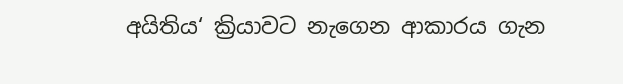අයිතිය‘ ක්‍රියාවට නැගෙන ආකාරය ගැන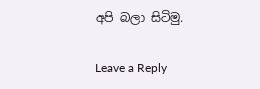අපි බලා සිටිමු.

Leave a Reply